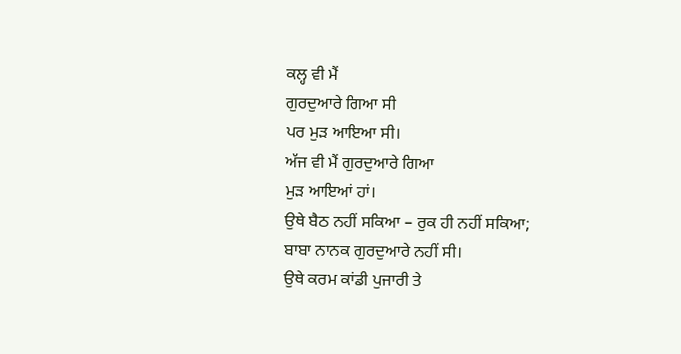ਕਲ੍ਹ ਵੀ ਮੈਂ
ਗੁਰਦੁਆਰੇ ਗਿਆ ਸੀ
ਪਰ ਮੁੜ ਆਇਆ ਸੀ।
ਅੱਜ ਵੀ ਮੈਂ ਗੁਰਦੁਆਰੇ ਗਿਆ
ਮੁੜ ਆਇਆਂ ਹਾਂ।
ਉਥੇ ਬੈਠ ਨਹੀਂ ਸਕਿਆ – ਰੁਕ ਹੀ ਨਹੀਂ ਸਕਿਆ;
ਬਾਬਾ ਨਾਨਕ ਗੁਰਦੁਆਰੇ ਨਹੀਂ ਸੀ।
ਉਥੇ ਕਰਮ ਕਾਂਡੀ ਪੁਜਾਰੀ ਤੇ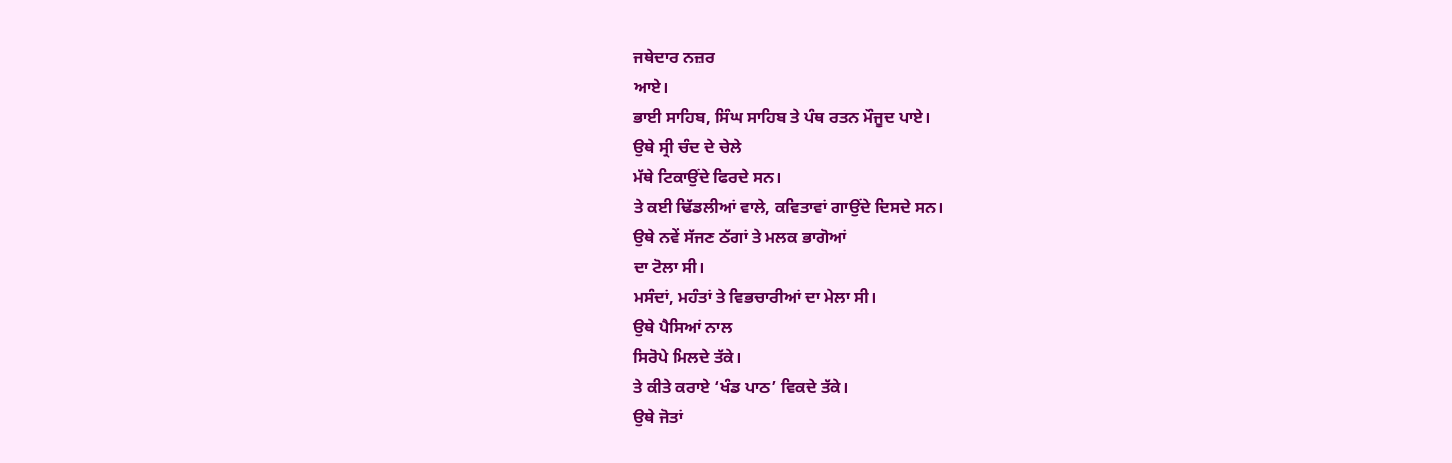ਜਥੇਦਾਰ ਨਜ਼ਰ
ਆਏ।
ਭਾਈ ਸਾਹਿਬ, ਸਿੰਘ ਸਾਹਿਬ ਤੇ ਪੰਥ ਰਤਨ ਮੌਜੂਦ ਪਾਏ।
ਉਥੇ ਸ੍ਰੀ ਚੰਦ ਦੇ ਚੇਲੇ
ਮੱਥੇ ਟਿਕਾਉਂਦੇ ਫਿਰਦੇ ਸਨ।
ਤੇ ਕਈ ਢਿੱਡਲੀਆਂ ਵਾਲੇ, ਕਵਿਤਾਵਾਂ ਗਾਉਂਦੇ ਦਿਸਦੇ ਸਨ।
ਉਥੇ ਨਵੇਂ ਸੱਜਣ ਠੱਗਾਂ ਤੇ ਮਲਕ ਭਾਗੋਆਂ
ਦਾ ਟੋਲਾ ਸੀ।
ਮਸੰਦਾਂ, ਮਹੰਤਾਂ ਤੇ ਵਿਭਚਾਰੀਆਂ ਦਾ ਮੇਲਾ ਸੀ।
ਉਥੇ ਪੈਸਿਆਂ ਨਾਲ
ਸਿਰੋਪੇ ਮਿਲਦੇ ਤੱਕੇ।
ਤੇ ਕੀਤੇ ਕਰਾਏ ‘ਖੰਡ ਪਾਠ’ ਵਿਕਦੇ ਤੱਕੇ।
ਉਥੇ ਜੋਤਾਂ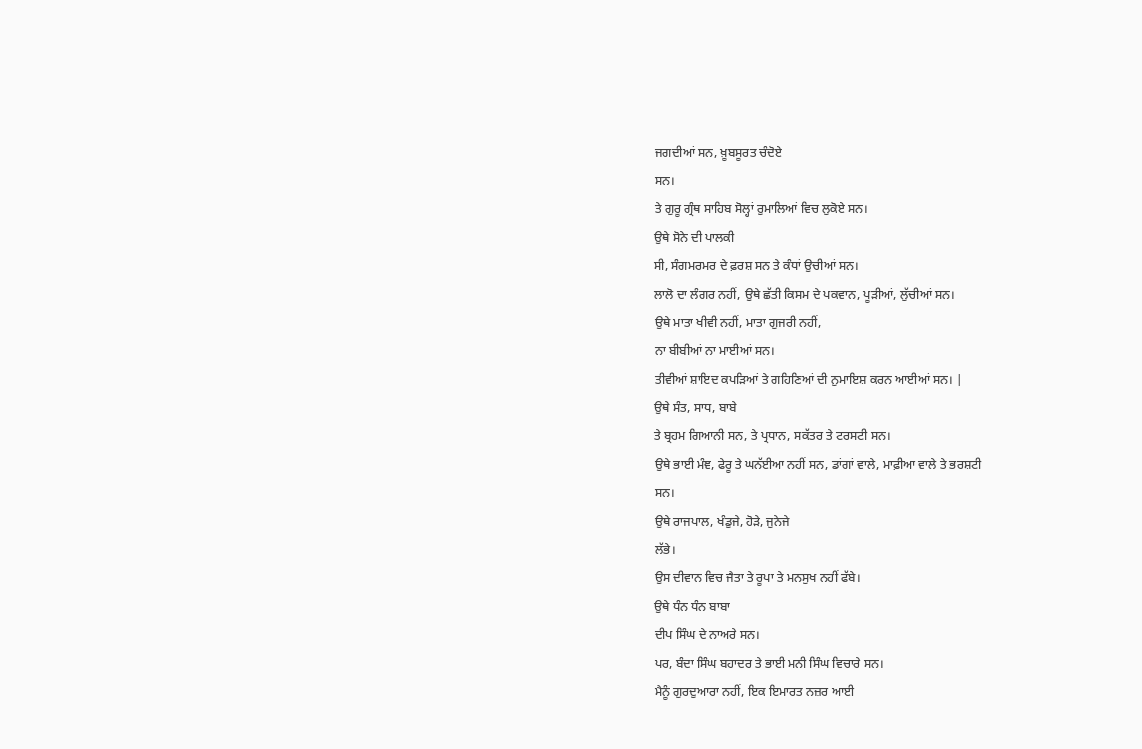ਜਗਦੀਆਂ ਸਨ, ਖ਼ੂਬਸੂਰਤ ਚੰਦੋਏ
ਸਨ।
ਤੇ ਗੁਰੂ ਗ੍ਰੰਥ ਸਾਹਿਬ ਸੋਲ੍ਹਾਂ ਰੁਮਾਲਿਆਂ ਵਿਚ ਲੁਕੋਏ ਸਨ।
ਉਥੇ ਸੋਨੇ ਦੀ ਪਾਲਕੀ
ਸੀ, ਸੰਗਮਰਮਰ ਦੇ ਫ਼ਰਸ਼ ਸਨ ਤੇ ਕੰਧਾਂ ਉਚੀਆਂ ਸਨ।
ਲਾਲੋ ਦਾ ਲੰਗਰ ਨਹੀਂ, ਉਥੇ ਛੱਤੀ ਕਿਸਮ ਦੇ ਪਕਵਾਨ, ਪੂੜੀਆਂ, ਲੁੱਚੀਆਂ ਸਨ।
ਉਥੇ ਮਾਤਾ ਖੀਵੀ ਨਹੀਂ, ਮਾਤਾ ਗੁਜਰੀ ਨਹੀਂ,
ਨਾ ਬੀਬੀਆਂ ਨਾ ਮਾਈਆਂ ਸਨ।
ਤੀਵੀਆਂ ਸ਼ਾਇਦ ਕਪੜਿਆਂ ਤੇ ਗਹਿਣਿਆਂ ਦੀ ਨੁਮਾਇਸ਼ ਕਰਨ ਆਈਆਂ ਸਨ। |
ਉਥੇ ਸੰਤ, ਸਾਧ, ਬਾਬੇ
ਤੇ ਬ੍ਰਹਮ ਗਿਆਨੀ ਸਨ, ਤੇ ਪ੍ਰਧਾਨ, ਸਕੱਤਰ ਤੇ ਟਰਸਟੀ ਸਨ।
ਉਥੇ ਭਾਈ ਮੰਞ, ਫੇਰੂ ਤੇ ਘਨੱਈਆ ਨਹੀਂ ਸਨ, ਡਾਂਗਾਂ ਵਾਲੇ, ਮਾਫ਼ੀਆ ਵਾਲੇ ਤੇ ਭਰਸ਼ਟੀ
ਸਨ।
ਉਥੇ ਰਾਜਪਾਲ, ਖੰਡੁਜੇ, ਹੋੜੇ, ਜੁਨੇਜੇ
ਲੱਭੇ।
ਉਸ ਦੀਵਾਨ ਵਿਚ ਜੈਤਾ ਤੇ ਰੂਪਾ ਤੇ ਮਨਸੁਖ ਨਹੀਂ ਫੱਬੇ।
ਉਥੇ ਧੰਨ ਧੰਨ ਬਾਬਾ
ਦੀਪ ਸਿੰਘ ਦੇ ਨਾਅਰੇ ਸਨ।
ਪਰ, ਬੰਦਾ ਸਿੰਘ ਬਹਾਦਰ ਤੇ ਭਾਈ ਮਨੀ ਸਿੰਘ ਵਿਚਾਰੇ ਸਨ।
ਮੈਨੂੰ ਗੁਰਦੁਆਰਾ ਨਹੀਂ, ਇਕ ਇਮਾਰਤ ਨਜ਼ਰ ਆਈ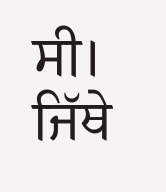ਸੀ।
ਜਿੱਥੇ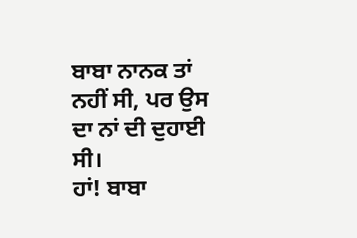ਬਾਬਾ ਨਾਨਕ ਤਾਂ ਨਹੀਂ ਸੀ, ਪਰ ਉਸ ਦਾ ਨਾਂ ਦੀ ਦੁਹਾਈ ਸੀ।
ਹਾਂ! ਬਾਬਾ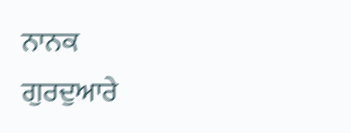ਨਾਨਕ
ਗੁਰਦੁਆਰੇ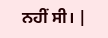ਨਹੀਂ ਸੀ। |